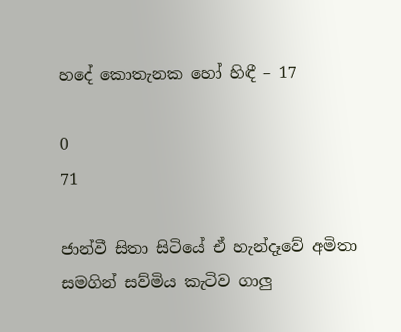හදේ කොතැනක හෝ හිඳී – 17

0
71

ජාන්වී සිතා සිටියේ ඒ හැන්දෑවේ අමිතා සමගින් සව්මිය කැටිව ගාලු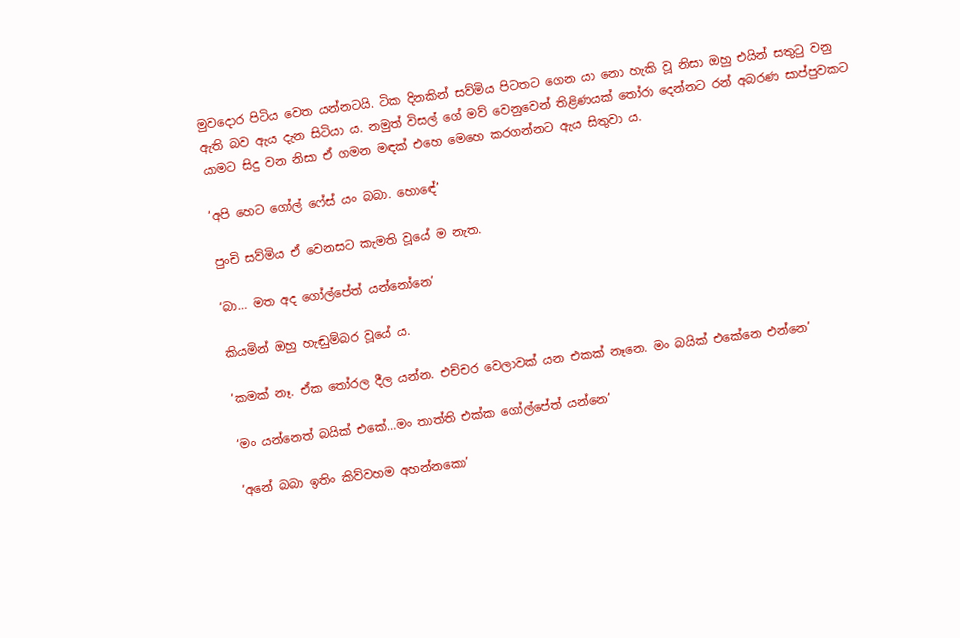මුවදොර පිටිය වෙත යන්නටයි. ටික දිනකින් සව්මිය පිටතට ගෙන යා නො හැකි වූ නිසා ඔහු එයින් සතුටු වනු ඇති බව ඇය දැන සිටියා ය. නමුත් විසල් ගේ මව් වෙනුවෙන් තිළිණයක් තෝරා දෙන්නට රන් අබරණ සාප්පුවකට යාමට සිදු වන නිසා ඒ ගමන මඳක් එහෙ මෙහෙ කරගන්නට ඇය සිතුවා ය.

‘අපි හෙට ගෝල් ෆේස් යං බබා. හොඳේ’

පුංචි සව්මිය ඒ වෙනසට කැමති වූයේ ම නැත.

‘බා… මත අද ගෝල්පේත් යන්නෝනෙ’

කියමින් ඔහු හැඬුම්බර වූයේ ය.

‘කමක් නෑ. ඒක තෝරල දීල යන්න. එච්චර වෙලාවක් යන එකක් නෑනෙ. මං බයික් එකේනෙ එන්නෙ’

‘මං යන්නෙත් බයික් එකේ…මං තාත්ති එක්ක ගෝල්පේත් යන්නෙ’

‘අනේ බබා ඉතිං කිව්වහම අහන්නකො’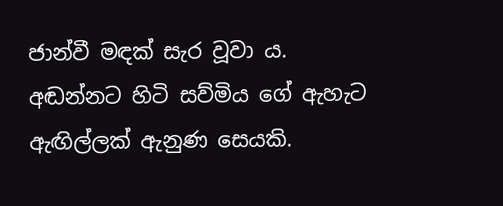ජාන්වී මඳක් සැර වූවා ය. අඬන්නට හිටි සව්මිය ගේ ඇහැට ඇඟිල්ලක් ඇනුණ සෙයකි.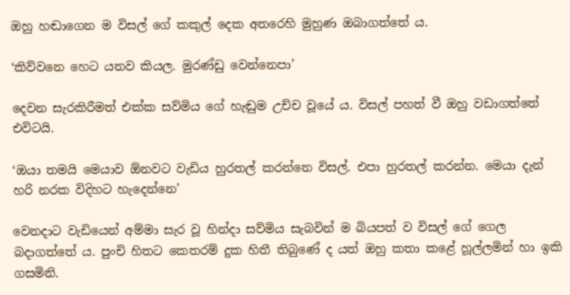ඔහු හඬාගෙන ම විසල් ගේ කකුල් දෙක අතරෙහි මුහුණ ඔබාගත්තේ ය.

‘කිව්වනෙ හෙට යනව කියල. මුරණ්ඩු වෙන්නෙපා’

දෙවන සැරකිරීමත් එක්ක සව්මිය ගේ හැඬුම උච්ච වූයේ ය. විසල් පහත් වී ඔහු වඩාගත්තේ එවිටයි.

‘ඔයා තමයි මෙයාව ඕනවට වැඩිය හුරතල් කරන්නෙ විසල්. එපා හුරතල් කරන්න. මෙයා දැන් හරි නරක විදිහට හැදෙන්නෙ’

වෙනදාට වැඩියෙන් අම්මා සැර වූ හින්දා සව්මිය සැබවින් ම බියපත් ව විසල් ගේ ගෙල බදාගත්තේ ය. පුංචි හිතට කෙතරම් දුක හිතී තිබුණේ ද යත් ඔහු කතා කළේ හූල්ලමින් හා ඉකි ගසමිනි.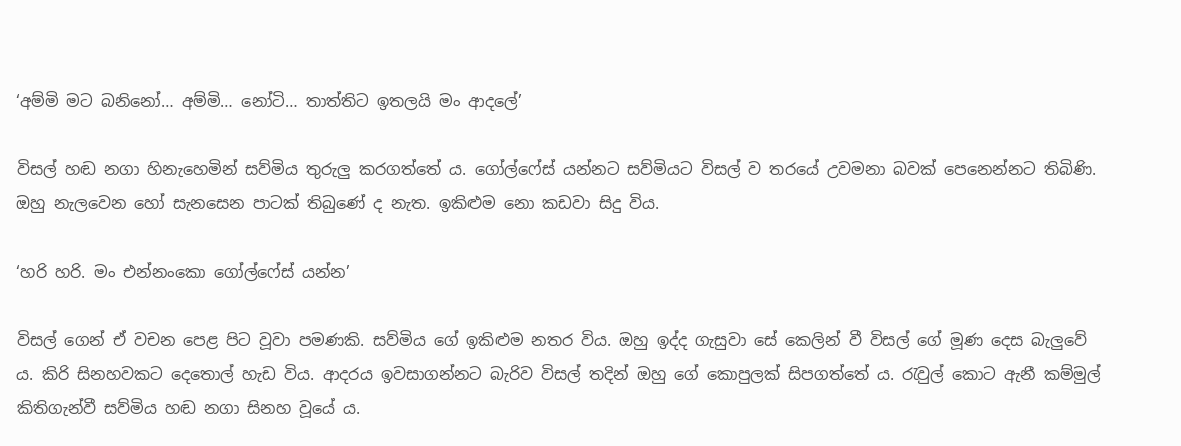‘අම්මි මට බනිනෝ… අම්මි… නෝටි… තාත්තිට ඉතලයි මං ආදලේ’

විසල් හඬ නගා හිනැහෙමින් සව්මිය තුරුලු කරගත්තේ ය. ගෝල්ෆේස් යන්නට සව්මියට විසල් ව තරයේ උවමනා බවක් පෙනෙන්නට තිබිණි. ඔහු නැලවෙන හෝ සැනසෙන පාටක් තිබුණේ ද නැත. ඉකිළුම නො කඩවා සිදු විය.

‘හරි හරි. මං එන්නංකො ගෝල්ෆේස් යන්න’

විසල් ගෙන් ඒ වචන පෙළ පිට වූවා පමණකි. සව්මිය ගේ ඉකිළුම නතර විය. ඔහු ඉද්ද ගැසුවා සේ කෙලින් වී විසල් ගේ මූණ දෙස බැලුවේ ය. කිරි සිනහවකට දෙතොල් හැඩ විය. ආදරය ඉවසාගන්නට බැරිව විසල් තදින් ඔහු ගේ කොපුලක් සිපගත්තේ ය. රැවුල් කොට ඇනී කම්මුල් කිතිගැන්වී සව්මිය හඬ නගා සිනහ වූයේ ය.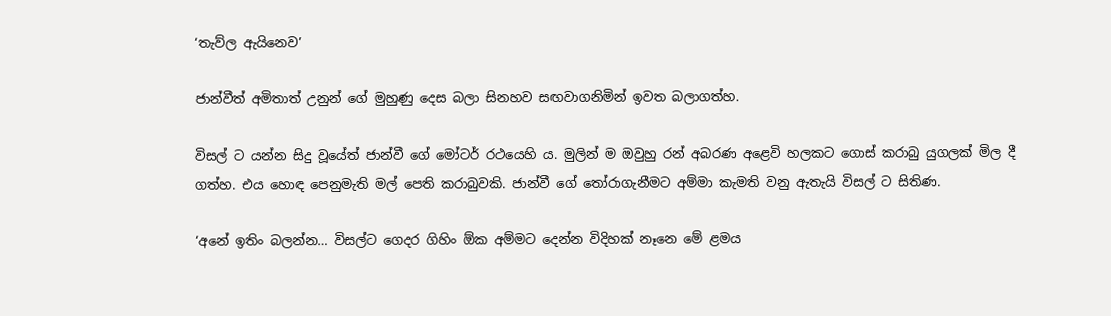‘තැව්ල ඇයිනෙව’

ජාන්වීත් අමිතාත් උනුන් ගේ මුහුණු දෙස බලා සිනහව සඟවාගනිමින් ඉවත බලාගත්හ.

විසල් ට යන්න සිදු වූයේත් ජාන්වී ගේ මෝටර් රථයෙහි ය. මුලින් ම ඔවුහු රන් අබරණ අළෙවි හලකට ගොස් කරාබු යුගලක් මිල දී ගත්හ. එය හොඳ පෙනුමැති මල් පෙති කරාබුවකි. ජාන්වී ගේ තෝරාගැනීමට අම්මා කැමති වනු ඇතැයි විසල් ට සිතිණ.

‘අනේ ඉතිං බලන්න… විසල්ට ගෙදර ගිහිං ඕක අම්මට දෙන්න විදිහක් නෑනෙ මේ ළමය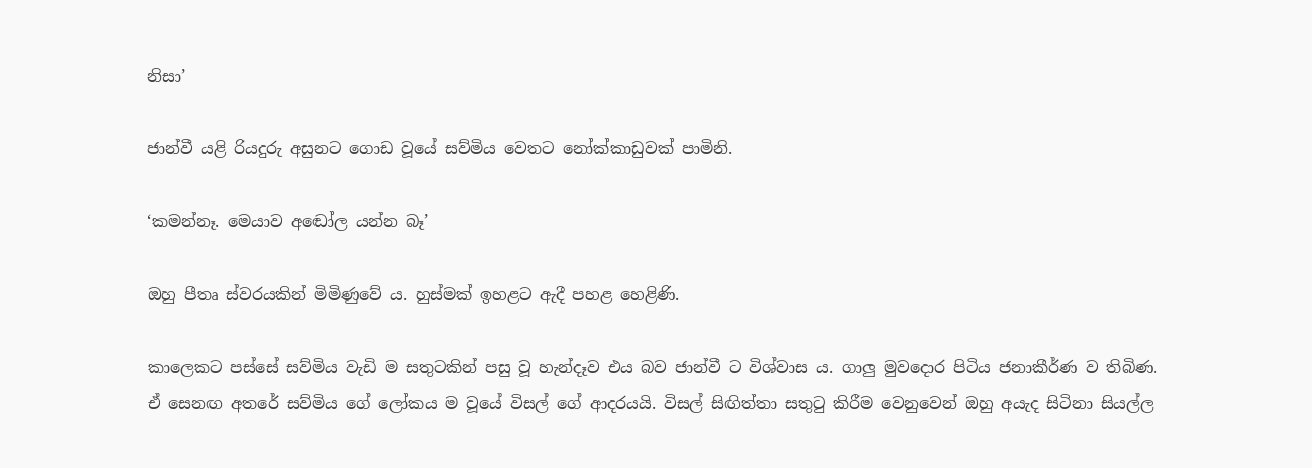නිසා’

ජාන්වී යළි රියදුරු අසුනට ගොඩ වූයේ සව්මිය වෙතට නෝක්කාඩුවක් පාමිනි.

‘කමන්නෑ. මෙයාව අඬෝල යන්න බෑ’

ඔහු පීතෘ ස්වරයකින් මිමිණුවේ ය. හුස්මක් ඉහළට ඇදී පහළ හෙළිණි.

කාලෙකට පස්සේ සව්මිය වැඩි ම සතුටකින් පසු වූ හැන්දෑව එය බව ජාන්වී ට විශ්වාස ය. ගාලු මුවදොර පිටිය ජනාකීර්ණ ව තිබිණ. ඒ සෙනඟ අතරේ සව්මිය ගේ ලෝකය ම වූයේ විසල් ගේ ආදරයයි. විසල් සිඟිත්තා සතුටු කිරීම වෙනුවෙන් ඔහු අයැද සිටිනා සියල්ල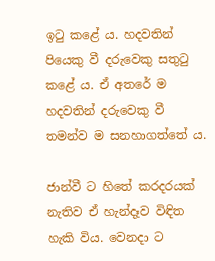ඉටු කළේ ය. හදවතින් පියෙකු වී දරුවෙකු සතුටු කළේ ය. ඒ අතරේ ම හදවතින් දරුවෙකු වී තමන්ව ම සනහාගත්තේ ය.

ජාන්වී ට හිතේ කරදරයක් නැතිව ඒ හැන්දෑව විඳිත හැකි විය. වෙනදා ට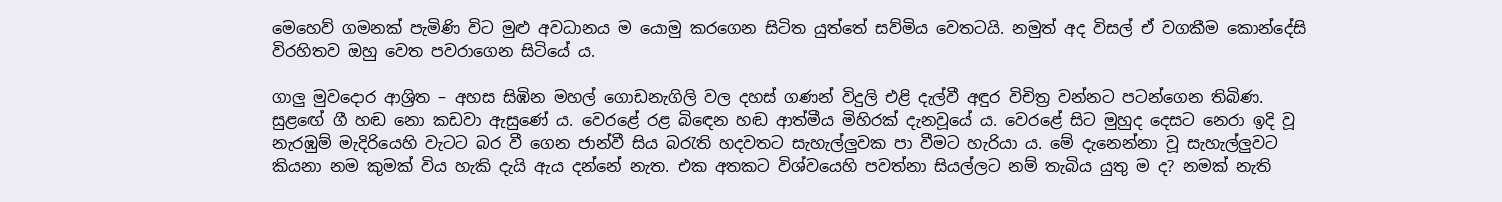මෙහෙව් ගමනක් පැමිණි විට මුළු අවධානය ම යොමු කරගෙන සිටිත යුත්තේ සව්මිය වෙතටයි. නමුත් අද විසල් ඒ වගකීම කොන්දේසි විරහිතව ඔහු වෙත පවරාගෙන සිටියේ ය.

ගාලු මුවදොර ආශ්‍රිත – අහස සිඹින මහල් ගොඩනැගිලි වල දහස් ගණන් විදුලි එළි දැල්වී අඳුර විචිත්‍ර වන්නට පටන්ගෙන තිබිණ. සුළඟේ ගී හඬ නො කඩවා ඇසුණේ ය. වෙරළේ රළ බිඳෙන හඬ ආත්මීය මිහිරක් දැනවූයේ ය. වෙරළේ සිට මුහුද දෙසට නෙරා ඉදි වූ නැරඹුම් මැදිරියෙහි වැටට බර වී ගෙන ජාන්වී සිය බරැති හදවතට සැහැල්ලුවක පා වීමට හැරියා ය. මේ දැනෙන්නා වූ සැහැල්ලුවට කියනා නම කුමක් විය හැකි දැයි ඇය දන්නේ නැත. එක අතකට විශ්වයෙහි පවත්නා සියල්ලට නම් තැබිය යුතු ම ද? නමක් නැති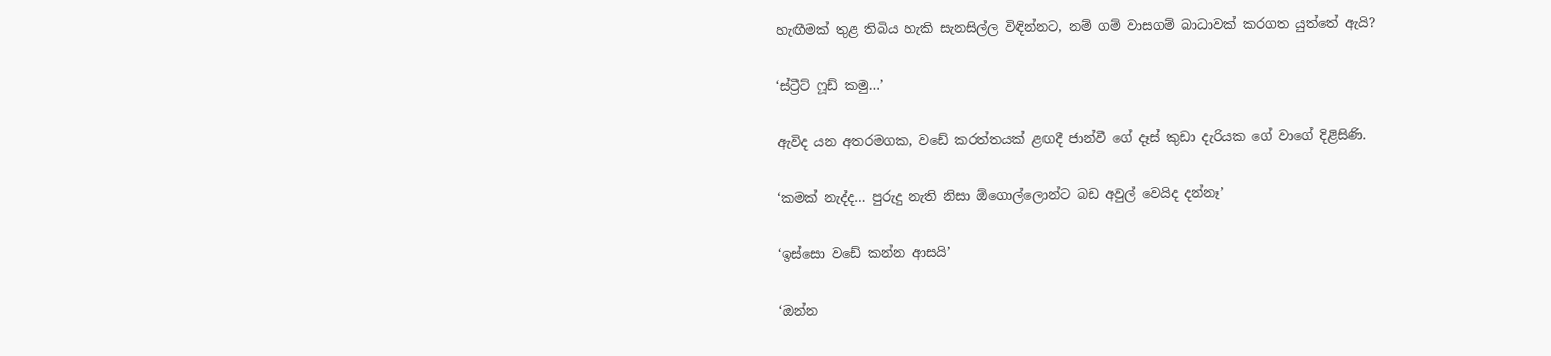හැඟීමක් තුළ තිබිය හැකි සැනසිල්ල විඳින්නට, නම් ගම් වාසගම් බාධාවක් කරගත යුත්තේ ඇයි?

‘ස්ට්‍රීට් ෆූඩ් කමු…’

ඇවිද යන අතරමගක, වඩේ කරත්තයක් ළඟදී ජාන්වී ගේ දෑස් කුඩා දැරියක ගේ වාගේ දිළිසිණි.

‘කමක් නැද්ද… පුරුදු නැති නිසා ඕගොල්ලොන්ට බඩ අවුල් වෙයිද දන්නෑ’

‘ඉස්සො වඩේ කන්න ආසයි’

‘ඔන්න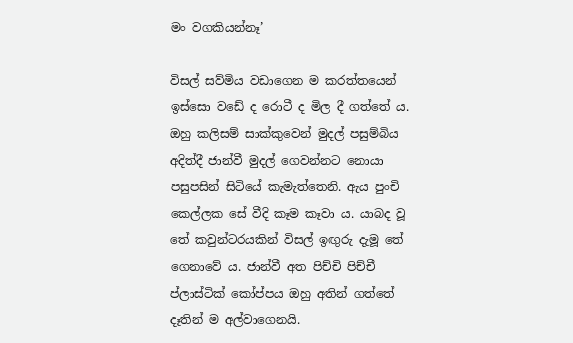මං වගකියන්නෑ’

විසල් සව්මිය වඩාගෙන ම කරත්තයෙන් ඉස්සො වඩේ ද රොටී ද මිල දී ගත්තේ ය. ඔහු කලිසම් සාක්කුවෙන් මුදල් පසුම්බිය අදිත්දී ජාන්වී මුදල් ගෙවන්නට නොයා පසුපසින් සිටියේ කැමැත්තෙනි. ඇය පුංචි කෙල්ලක සේ වීදි කෑම කෑවා ය. යාබද වූ තේ කවුන්ටරයකින් විසල් ඉඟුරු දැමූ තේ ගෙනාවේ ය. ජාන්වී අත පිච්චි පිච්චී ප්ලාස්ටික් කෝප්පය ඔහු අතින් ගත්තේ දෑතින් ම අල්වාගෙනයි.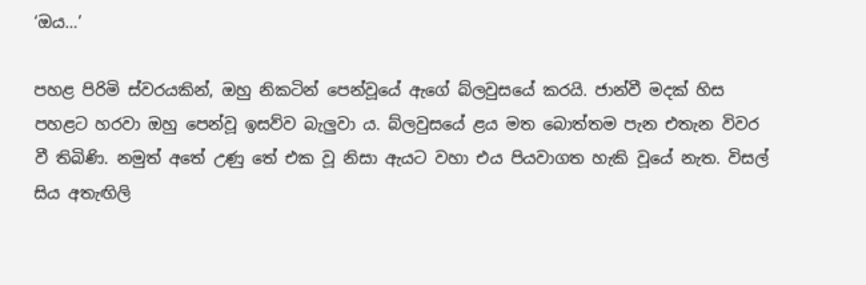‘ඔය…’

පහළ පිරිමි ස්වරයකින්, ඔහු නිකටින් පෙන්වූයේ ඇගේ බ්ලවුසයේ කරයි. ජාන්වී මදක් හිස පහළට හරවා ඔහු පෙන්වූ ඉසව්ව බැලුවා ය. බ්ලවුසයේ ළය මත බොත්තම පැන එතැන විවර වී තිබිණි. නමුත් අතේ උණු තේ එක වූ නිසා ඇයට වහා එය පියවාගත හැකි වූයේ නැත. විසල් සිය අතැඟිලි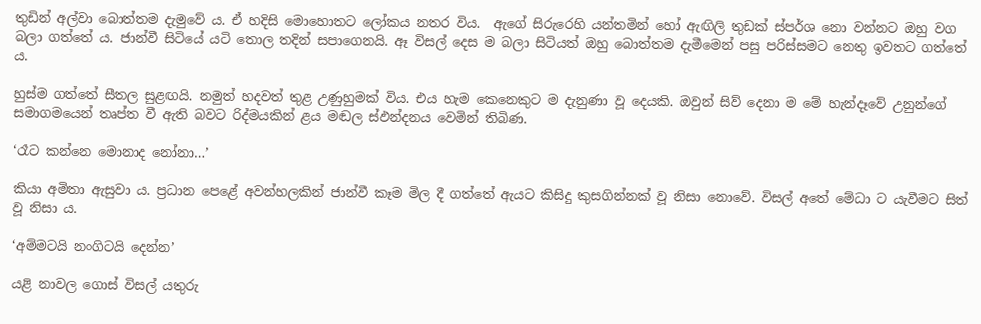තුඩින් අල්වා බොත්තම දැමුවේ ය. ඒ හදිසි මොහොතට ලෝකය නතර විය.  ඇගේ සිරුරෙහි යන්තමින් හෝ ඇඟිලි තුඩක් ස්පර්ශ නො වන්නට ඔහු වග බලා ගත්තේ ය. ජාන්වී සිටියේ යටි තොල තදින් සපාගෙනයි. ඈ විසල් දෙස ම බලා සිටියත් ඔහු බොත්තම දැමීමෙන් පසු පරිස්සමට නෙතු ඉවතට ගත්තේ ය.

හුස්ම ගත්තේ සීතල සුළඟයි. නමුත් හදවත් තුළ උණුහුමක් විය. එය හැම කෙනෙකුට ම දැනුණා වූ දෙයකි. ඔවුන් සිව් දෙනා ම මේ හැන්දෑවේ උනුන්ගේ සමාගමයෙන් තෘප්ත වී ඇති බවට රිද්මයකින් ළය මඬල ස්ඵන්දනය වෙමින් තිබිණ.

‘රෑට කන්නෙ මොනාද නෝනා…’

කියා අමිතා ඇසුවා ය. ප්‍රධාන පෙළේ අවන්හලකින් ජාන්වී කෑම මිල දී ගත්තේ ඇයට කිසිදු කුසගින්නක් වූ නිසා නොවේ. විසල් අතේ මේධා ට යැවීමට සිත් වූ නිසා ය.

‘අම්මටයි නංගිටයි දෙන්න’

යළි නාවල ගොස් විසල් යතුරු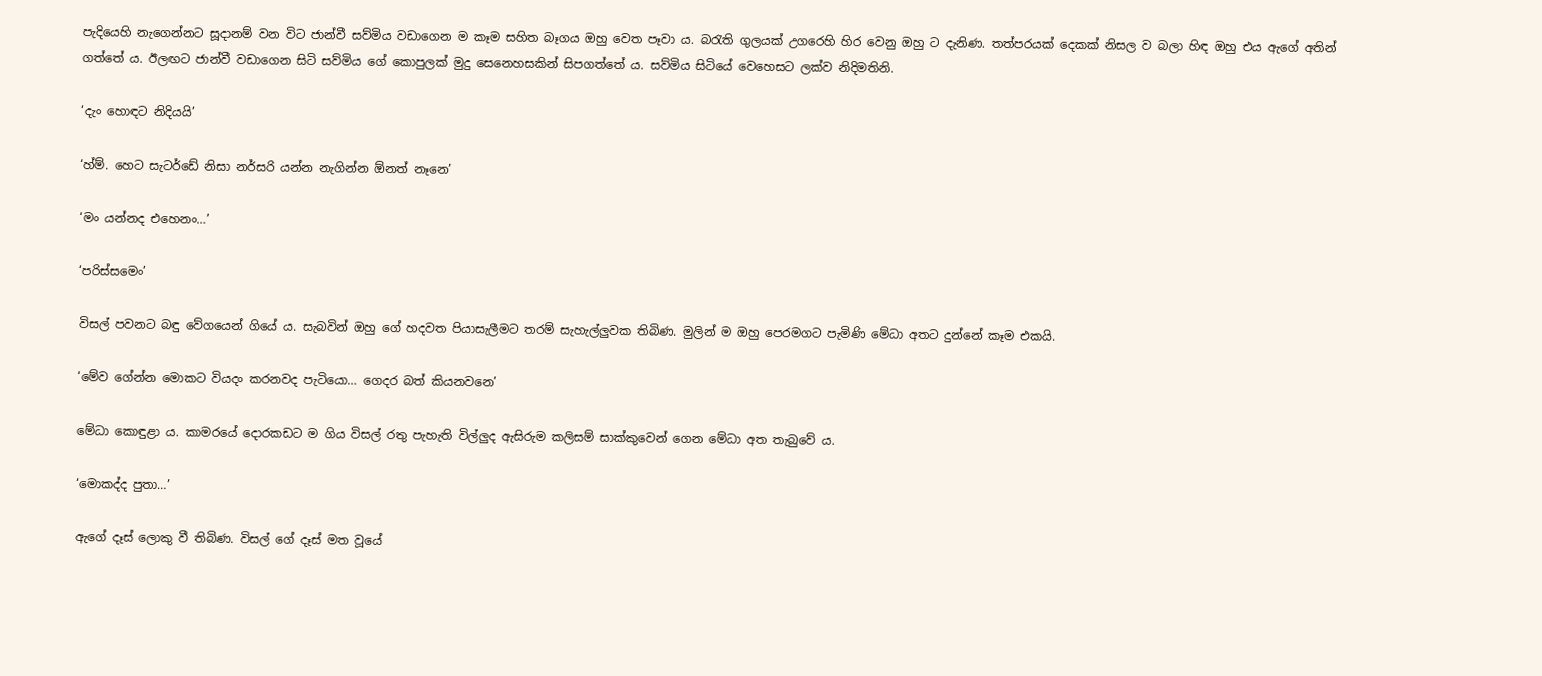පැදියෙහි නැගෙන්නට සූදානම් වන විට ජාන්වී සව්මිය වඩාගෙන ම කෑම සහිත බෑගය ඔහු වෙත පෑවා ය. බරැති ගුලයක් උගරෙහි හිර වෙනු ඔහු ට දැනිණ. තත්පරයක් දෙකක් නිසල ව බලා හිඳ ඔහු එය ඇගේ අතින් ගත්තේ ය. ඊලඟට ජාන්වී වඩාගෙන සිටි සව්මිය ගේ කොපුලක් මුදු සෙනෙහසකින් සිපගත්තේ ය. සව්මිය සිටියේ වෙහෙසට ලක්ව නිදිමතිනි.

‘දැං හොඳට නිදියයි’

‘හ්ම්. හෙට සැටර්ඩේ නිසා නර්සරි යන්න නැගින්න ඕනත් නෑනෙ’

‘මං යන්නද එහෙනං…’

‘පරිස්සමෙං’

විසල් පවනට බඳු වේගයෙන් ගියේ ය. සැබවින් ඔහු ගේ හදවත පියාසැලීමට තරම් සැහැල්ලුවක තිබිණ. මුලින් ම ඔහු පෙරමගට පැමිණි මේධා අතට දුන්නේ කෑම එකයි.

‘මේව ගේන්න මොකට වියදං කරනවද පැටියො… ගෙදර බත් කියනවනෙ’

මේධා කොඳුළා ය. කාමරයේ දොරකඩට ම ගිය විසල් රතු පැහැති විල්ලුද ඇසිරුම කලිසම් සාක්කුවෙන් ගෙන මේධා අත තැබුවේ ය.

‘මොකද්ද පුතා…’

ඇගේ දෑස් ලොකු වී තිබිණ. විසල් ගේ දෑස් මත වූයේ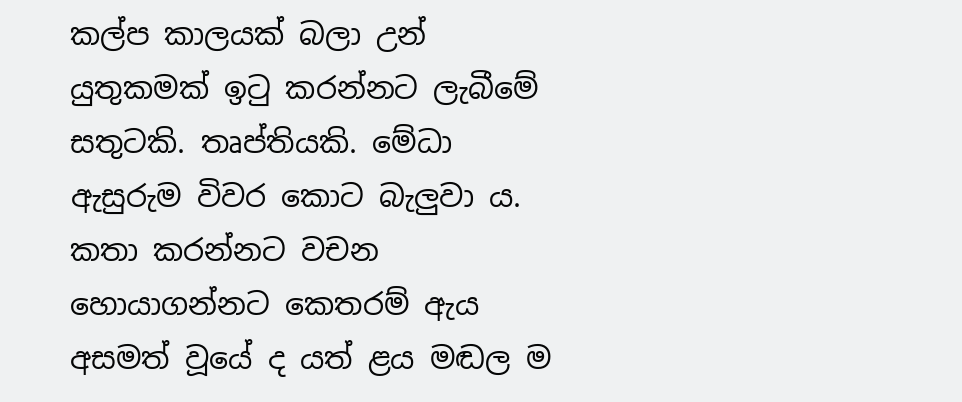කල්ප කාලයක් බලා උන් යුතුකමක් ඉටු කරන්නට ලැබීමේ සතුටකි. තෘප්තියකි. මේධා ඇසුරුම විවර කොට බැලුවා ය. කතා කරන්නට වචන හොයාගන්නට කෙතරම් ඇය අසමත් වූයේ ද යත් ළය මඬල ම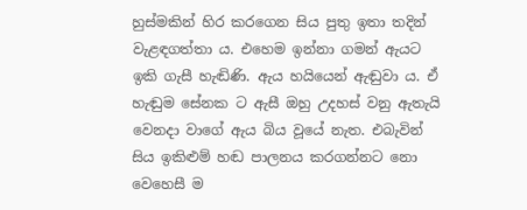හුස්මකින් හිර කරගෙන සිය පුතු ඉතා තදින් වැළඳගත්තා ය. එහෙම ඉන්නා ගමන් ඇයට ඉකි ගැසී හැඬිණි. ඇය හයියෙන් ඇඬුවා ය. ඒ හැඬුම සේනක ට ඇසී ඔහු උදහස් වනු ඇතැයි වෙනදා වාගේ ඇය බිය වූයේ නැත. එබැවින් සිය ඉකිළුම් හඬ පාලනය කරගන්නට නො වෙහෙසී ම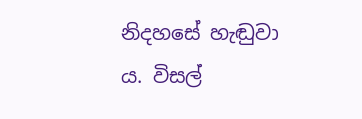නිදහසේ හැඬුවා ය. විසල්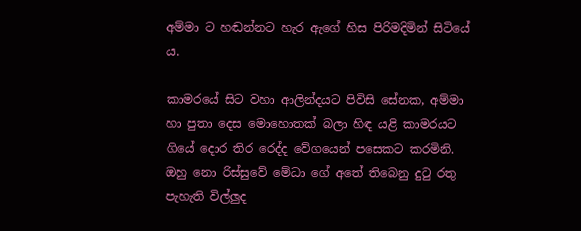අම්මා ට හඬන්නට හැර ඇගේ හිස පිරිමදිමින් සිටියේ ය.

කාමරයේ සිට වහා ආලින්දයට පිවිසි සේනක, අම්මා හා පුතා දෙස මොහොතක් බලා හිඳ යළි කාමරයට ගියේ දොර තිර රෙද්ද වේගයෙන් පසෙකට කරමිනි. ඔහු නො රිස්සුවේ මේධා ගේ අතේ තිබෙනු දුටු රතු පැහැති විල්ලුද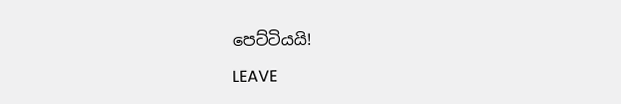පෙට්ටියයි!

LEAVE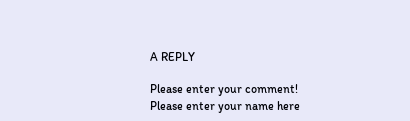A REPLY

Please enter your comment!
Please enter your name here